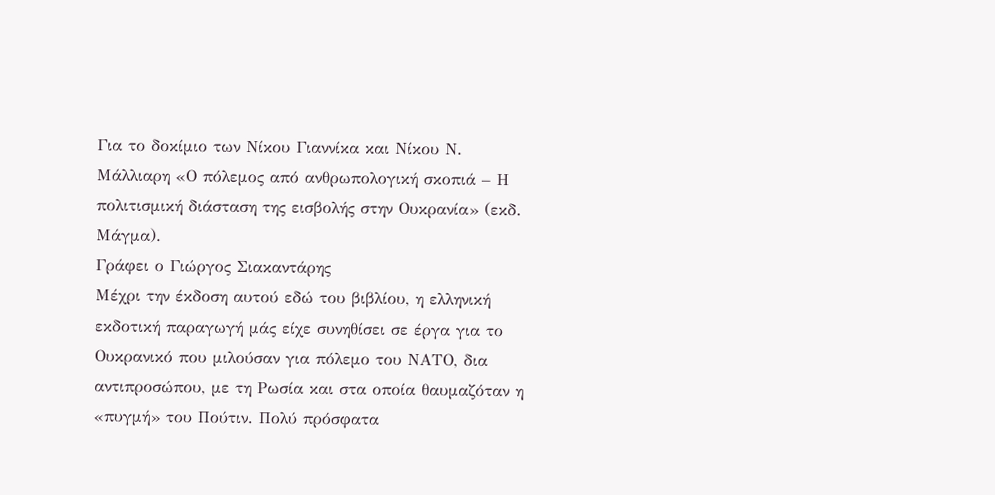Για το δοκίμιο των Νίκου Γιαννίκα και Νίκου Ν. Μάλλιαρη «Ο πόλεμος από ανθρωπολογική σκοπιά – Η πολιτισμική διάσταση της εισβολής στην Ουκρανία» (εκδ. Μάγμα).
Γράφει ο Γιώργος Σιακαντάρης
Μέχρι την έκδοση αυτού εδώ του βιβλίου, η ελληνική εκδοτική παραγωγή μάς είχε συνηθίσει σε έργα για το Ουκρανικό που μιλούσαν για πόλεμο του ΝΑΤΟ, δια αντιπροσώπου, με τη Ρωσία και στα οποία θαυμαζόταν η «πυγμή» του Πούτιν. Πολύ πρόσφατα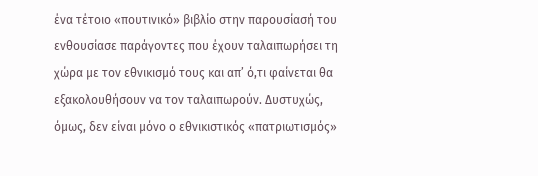ένα τέτοιο «πουτινικό» βιβλίο στην παρουσίασή του ενθουσίασε παράγοντες που έχουν ταλαιπωρήσει τη χώρα με τον εθνικισμό τους και απ’ ό,τι φαίνεται θα εξακολουθήσουν να τον ταλαιπωρούν. Δυστυχώς, όμως, δεν είναι μόνο ο εθνικιστικός «πατριωτισμός»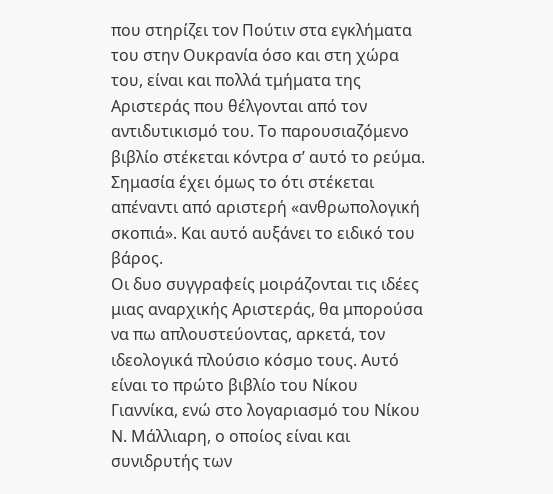που στηρίζει τον Πούτιν στα εγκλήματα του στην Ουκρανία όσο και στη χώρα του, είναι και πολλά τμήματα της Αριστεράς που θέλγονται από τον αντιδυτικισμό του. Το παρουσιαζόμενο βιβλίο στέκεται κόντρα σ’ αυτό το ρεύμα. Σημασία έχει όμως το ότι στέκεται απέναντι από αριστερή «ανθρωπολογική σκοπιά». Και αυτό αυξάνει το ειδικό του βάρος.
Οι δυο συγγραφείς μοιράζονται τις ιδέες μιας αναρχικής Αριστεράς, θα μπορούσα να πω απλουστεύοντας, αρκετά, τον ιδεολογικά πλούσιο κόσμο τους. Αυτό είναι το πρώτο βιβλίο του Νίκου Γιαννίκα, ενώ στο λογαριασμό του Νίκου Ν. Μάλλιαρη, ο οποίος είναι και συνιδρυτής των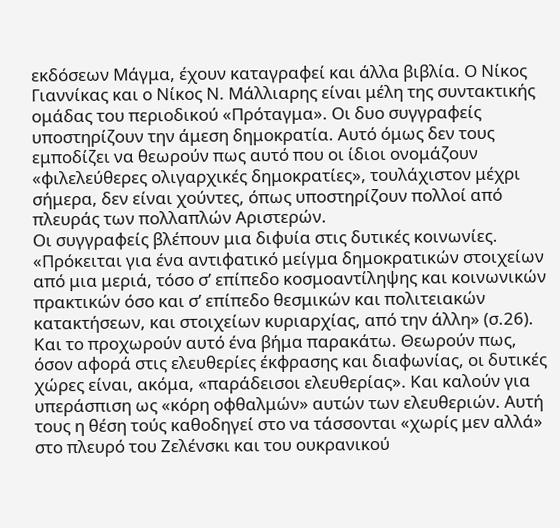εκδόσεων Μάγμα, έχουν καταγραφεί και άλλα βιβλία. Ο Νίκος Γιαννίκας και ο Νίκος Ν. Μάλλιαρης είναι μέλη της συντακτικής ομάδας του περιοδικού «Πρόταγμα». Οι δυο συγγραφείς υποστηρίζουν την άμεση δημοκρατία. Αυτό όμως δεν τους εμποδίζει να θεωρούν πως αυτό που οι ίδιοι ονομάζουν «φιλελεύθερες ολιγαρχικές δημοκρατίες», τουλάχιστον μέχρι σήμερα, δεν είναι χούντες, όπως υποστηρίζουν πολλοί από πλευράς των πολλαπλών Αριστερών.
Οι συγγραφείς βλέπουν μια διφυία στις δυτικές κοινωνίες. «Πρόκειται για ένα αντιφατικό μείγμα δημοκρατικών στοιχείων από μια μεριά, τόσο σ’ επίπεδο κοσμοαντίληψης και κοινωνικών πρακτικών όσο και σ’ επίπεδο θεσμικών και πολιτειακών κατακτήσεων, και στοιχείων κυριαρχίας, από την άλλη» (σ.26). Και το προχωρούν αυτό ένα βήμα παρακάτω. Θεωρούν πως, όσον αφορά στις ελευθερίες έκφρασης και διαφωνίας, οι δυτικές χώρες είναι, ακόμα, «παράδεισοι ελευθερίας». Και καλούν για υπεράσπιση ως «κόρη οφθαλμών» αυτών των ελευθεριών. Αυτή τους η θέση τούς καθοδηγεί στο να τάσσονται «χωρίς μεν αλλά» στο πλευρό του Ζελένσκι και του ουκρανικού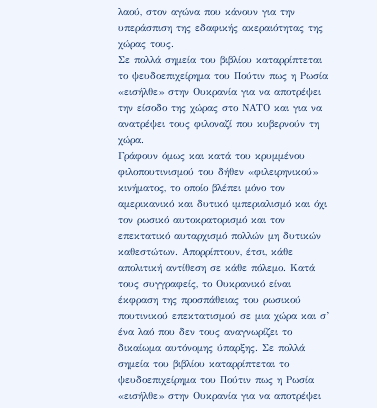λαού, στον αγώνα που κάνουν για την υπεράσπιση της εδαφικής ακεραιότητας της χώρας τους.
Σε πολλά σημεία του βιβλίου καταρρίπτεται το ψευδοεπιχείρημα του Πούτιν πως η Ρωσία «εισήλθε» στην Ουκρανία για να αποτρέψει την είσοδο της χώρας στο ΝΑΤΟ και για να ανατρέψει τους φιλοναζί που κυβερνούν τη χώρα.
Γράφουν όμως και κατά του κρυμμένου φιλοπουτινισμού του δήθεν «φιλειρηνικού» κινήματος, το οποίο βλέπει μόνο τον αμερικανικό και δυτικό ιμπεριαλισμό και όχι τον ρωσικό αυτοκρατορισμό και τον επεκτατικό αυταρχισμό πολλών μη δυτικών καθεστώτων. Απορρίπτουν, έτσι, κάθε απολιτική αντίθεση σε κάθε πόλεμο. Κατά τους συγγραφείς, το Ουκρανικό είναι έκφραση της προσπάθειας του ρωσικού πουτινικού επεκτατισμού σε μια χώρα και σ’ ένα λαό που δεν τους αναγνωρίζει το δικαίωμα αυτόνομης ύπαρξης. Σε πολλά σημεία του βιβλίου καταρρίπτεται το ψευδοεπιχείρημα του Πούτιν πως η Ρωσία «εισήλθε» στην Ουκρανία για να αποτρέψει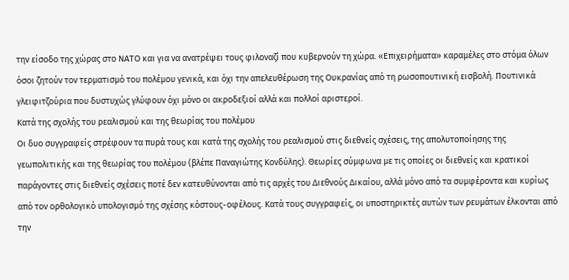την είσοδο της χώρας στο ΝΑΤΟ και για να ανατρέψει τους φιλοναζί που κυβερνούν τη χώρα. «Επιχειρήματα» καραμέλες στο στόμα όλων όσοι ζητούν τον τερματισμό του πολέμου γενικά, και όχι την απελευθέρωση της Ουκρανίας από τη ρωσοπουτινική εισβολή. Πουτινικά γλειφιτζούρια που δυστυχώς γλύφουν όχι μόνο οι ακροδεξιοί αλλά και πολλοί αριστεροί.
Κατά της σχολής του ρεαλισμού και της θεωρίας του πολέμου
Οι δυο συγγραφείς στρέφουν τα πυρά τους και κατά της σχολής του ρεαλισμού στις διεθνείς σχέσεις, της απολυτοποίησης της γεωπολιτικής και της θεωρίας του πολέμου (βλέπε Παναγιώτης Κονδύλης). Θεωρίες σύμφωνα με τις οποίες οι διεθνείς και κρατικοί παράγοντες στις διεθνείς σχέσεις ποτέ δεν κατευθύνονται από τις αρχές του Διεθνούς Δικαίου, αλλά μόνο από τα συμφέροντα και κυρίως από τον ορθολογικό υπολογισμό της σχέσης κόστους-οφέλους. Κατά τους συγγραφείς, οι υποστηρικτές αυτών των ρευμάτων έλκονται από την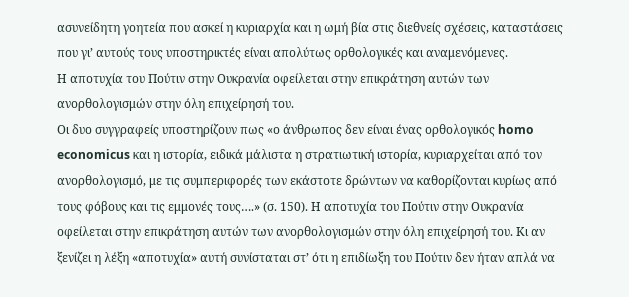ασυνείδητη γοητεία που ασκεί η κυριαρχία και η ωμή βία στις διεθνείς σχέσεις, καταστάσεις που γι’ αυτούς τους υποστηρικτές είναι απολύτως ορθολογικές και αναμενόμενες.
Η αποτυχία του Πούτιν στην Ουκρανία οφείλεται στην επικράτηση αυτών των ανορθολογισμών στην όλη επιχείρησή του.
Οι δυο συγγραφείς υποστηρίζουν πως «ο άνθρωπος δεν είναι ένας ορθολογικός homo economicus και η ιστορία, ειδικά μάλιστα η στρατιωτική ιστορία, κυριαρχείται από τον ανορθολογισμό, με τις συμπεριφορές των εκάστοτε δρώντων να καθορίζονται κυρίως από τους φόβους και τις εμμονές τους….» (σ. 150). Η αποτυχία του Πούτιν στην Ουκρανία οφείλεται στην επικράτηση αυτών των ανορθολογισμών στην όλη επιχείρησή του. Κι αν ξενίζει η λέξη «αποτυχία» αυτή συνίσταται στ’ ότι η επιδίωξη του Πούτιν δεν ήταν απλά να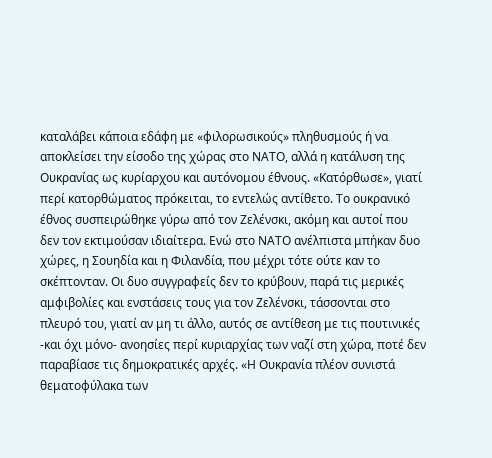καταλάβει κάποια εδάφη με «φιλορωσικούς» πληθυσμούς ή να αποκλείσει την είσοδο της χώρας στο ΝΑΤΟ, αλλά η κατάλυση της Ουκρανίας ως κυρίαρχου και αυτόνομου έθνους. «Κατόρθωσε», γιατί περί κατορθώματος πρόκειται, το εντελώς αντίθετο. Το ουκρανικό έθνος συσπειρώθηκε γύρω από τον Ζελένσκι, ακόμη και αυτοί που δεν τον εκτιμούσαν ιδιαίτερα. Ενώ στο ΝΑΤΟ ανέλπιστα μπήκαν δυο χώρες, η Σουηδία και η Φιλανδία, που μέχρι τότε ούτε καν το σκέπτονταν. Οι δυο συγγραφείς δεν το κρύβουν, παρά τις μερικές αμφιβολίες και ενστάσεις τους για τον Ζελένσκι, τάσσονται στο πλευρό του, γιατί αν μη τι άλλο, αυτός σε αντίθεση με τις πουτινικές -και όχι μόνο- ανοησίες περί κυριαρχίας των ναζί στη χώρα, ποτέ δεν παραβίασε τις δημοκρατικές αρχές. «Η Ουκρανία πλέον συνιστά θεματοφύλακα των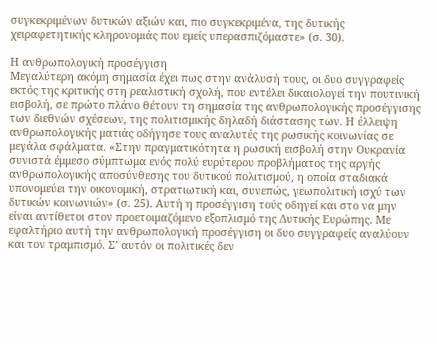συγκεκριμένων δυτικών αξιών και, πιο συγκεκριμένα, της δυτικής χειραφετητικής κληρονομιάς που εμείς υπερασπιζόμαστε» (σ. 30).

Η ανθρωπολογική προσέγγιση
Μεγαλύτερη ακόμη σημασία έχει πως στην ανάλυσή τους, οι δυο συγγραφείς εκτός της κριτικής στη ρεαλιστική σχολή, που εντέλει δικαιολογεί την πουτινική εισβολή, σε πρώτο πλάνο θέτουν τη σημασία της ανθρωπολογικής προσέγγισης των διεθνών σχέσεων, της πολιτισμικής δηλαδή διάστασης των. Η έλλειψη ανθρωπολογικής ματιάς οδήγησε τους αναλυτές της ρωσικής κοινωνίας σε μεγάλα σφάλματα. «Στην πραγματικότητα η ρωσική εισβολή στην Ουκρανία συνιστά έμμεσο σύμπτωμα ενός πολύ ευρύτερου προβλήματος της αργής ανθρωπολογικής αποσύνθεσης του δυτικού πολιτισμού, η οποία σταδιακά υπονομεύει την οικονομική, στρατιωτική και, συνεπώς, γεωπολιτική ισχύ των δυτικών κοινωνιών» (σ. 25). Αυτή η προσέγγιση τούς οδηγεί και στο να μην είναι αντίθετοι στον προετοιμαζόμενο εξοπλισμό της Δυτικής Ευρώπης. Με εφαλτήριο αυτή την ανθρωπολογική προσέγγιση οι δυο συγγραφείς αναλύουν και τον τραμπισμό. Σ’ αυτόν οι πολιτικές δεν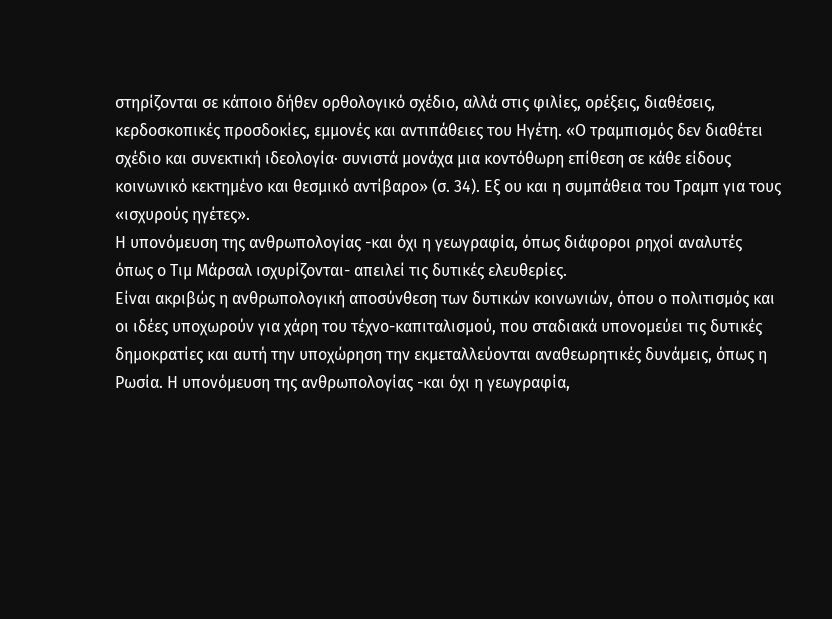στηρίζονται σε κάποιο δήθεν ορθολογικό σχέδιο, αλλά στις φιλίες, ορέξεις, διαθέσεις, κερδοσκοπικές προσδοκίες, εμμονές και αντιπάθειες του Ηγέτη. «Ο τραμπισμός δεν διαθέτει σχέδιο και συνεκτική ιδεολογία· συνιστά μονάχα μια κοντόθωρη επίθεση σε κάθε είδους κοινωνικό κεκτημένο και θεσμικό αντίβαρο» (σ. 34). Εξ ου και η συμπάθεια του Τραμπ για τους «ισχυρούς ηγέτες».
Η υπονόμευση της ανθρωπολογίας -και όχι η γεωγραφία, όπως διάφοροι ρηχοί αναλυτές όπως ο Τιμ Μάρσαλ ισχυρίζονται- απειλεί τις δυτικές ελευθερίες.
Είναι ακριβώς η ανθρωπολογική αποσύνθεση των δυτικών κοινωνιών, όπου ο πολιτισμός και οι ιδέες υποχωρούν για χάρη του τέχνο-καπιταλισμού, που σταδιακά υπονομεύει τις δυτικές δημοκρατίες και αυτή την υποχώρηση την εκμεταλλεύονται αναθεωρητικές δυνάμεις, όπως η Ρωσία. Η υπονόμευση της ανθρωπολογίας -και όχι η γεωγραφία,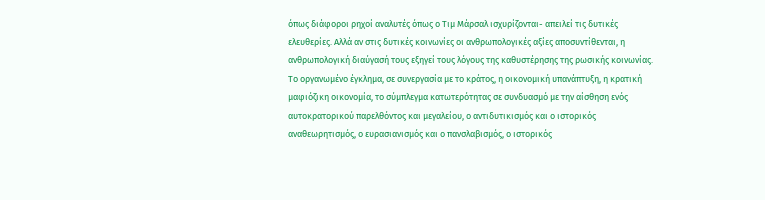όπως διάφοροι ρηχοί αναλυτές όπως ο Τιμ Μάρσαλ ισχυρίζονται- απειλεί τις δυτικές ελευθερίες. Αλλά αν στις δυτικές κοινωνίες οι ανθρωπολογικές αξίες αποσυντίθενται, η ανθρωπολογική διαύγασή τους εξηγεί τους λόγους της καθυστέρησης της ρωσικής κοινωνίας. Το οργανωμένο έγκλημα, σε συνεργασία με το κράτος, η οικονομική υπανάπτυξη, η κρατική μαφιόζικη οικονομία, το σύμπλεγμα κατωτερότητας σε συνδυασμό με την αίσθηση ενός αυτοκρατορικού παρελθόντος και μεγαλείου, ο αντιδυτικισμός και ο ιστορικός αναθεωρητισμός, ο ευρασιανισμός και ο πανσλαβισμός, ο ιστορικός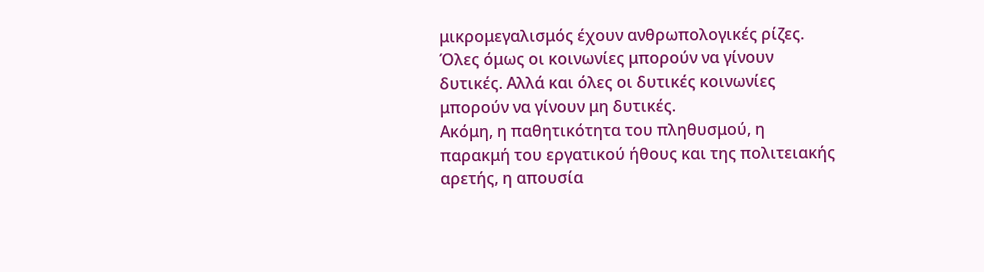μικρομεγαλισμός έχουν ανθρωπολογικές ρίζες.
Όλες όμως οι κοινωνίες μπορούν να γίνουν δυτικές. Αλλά και όλες οι δυτικές κοινωνίες μπορούν να γίνουν μη δυτικές.
Ακόμη, η παθητικότητα του πληθυσμού, η παρακμή του εργατικού ήθους και της πολιτειακής αρετής, η απουσία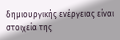δημιουργικής ενέργειας είναι στοιχεία της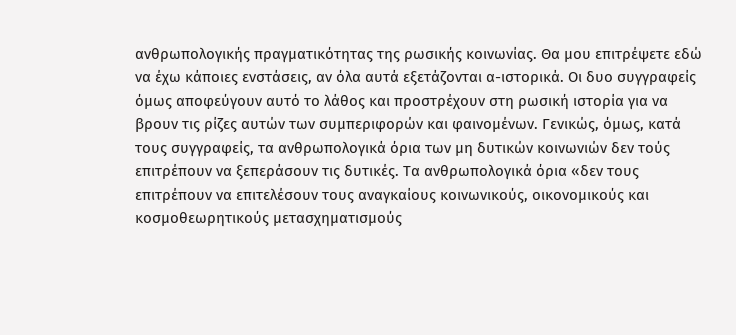ανθρωπολογικής πραγματικότητας της ρωσικής κοινωνίας. Θα μου επιτρέψετε εδώ να έχω κάποιες ενστάσεις, αν όλα αυτά εξετάζονται α-ιστορικά. Οι δυο συγγραφείς όμως αποφεύγουν αυτό το λάθος και προστρέχουν στη ρωσική ιστορία για να βρουν τις ρίζες αυτών των συμπεριφορών και φαινομένων. Γενικώς, όμως, κατά τους συγγραφείς, τα ανθρωπολογικά όρια των μη δυτικών κοινωνιών δεν τούς επιτρέπουν να ξεπεράσουν τις δυτικές. Τα ανθρωπολογικά όρια «δεν τους επιτρέπουν να επιτελέσουν τους αναγκαίους κοινωνικούς, οικονομικούς και κοσμοθεωρητικούς μετασχηματισμούς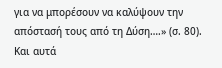για να μπορέσουν να καλύψουν την απόστασή τους από τη Δύση….» (σ. 80). Και αυτά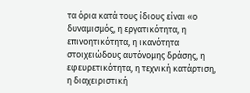τα όρια κατά τους ίδιους είναι «ο δυναμισμός, η εργατικότητα, η επινοητικότητα, η ικανότητα στοιχειώδους αυτόνομης δράσης, η εφευρετικότητα, η τεχνική κατάρτιση, η διαχειριστική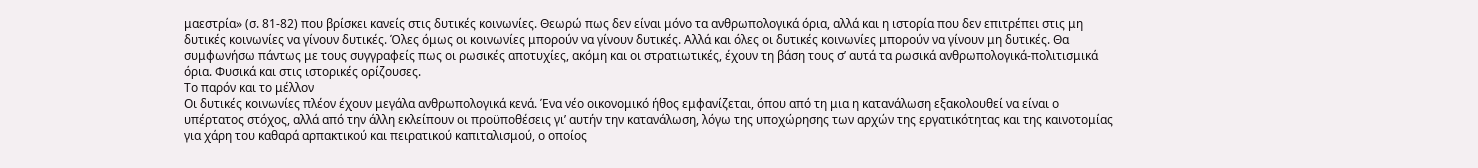μαεστρία» (σ. 81-82) που βρίσκει κανείς στις δυτικές κοινωνίες. Θεωρώ πως δεν είναι μόνο τα ανθρωπολογικά όρια, αλλά και η ιστορία που δεν επιτρέπει στις μη δυτικές κοινωνίες να γίνουν δυτικές. Όλες όμως οι κοινωνίες μπορούν να γίνουν δυτικές. Αλλά και όλες οι δυτικές κοινωνίες μπορούν να γίνουν μη δυτικές. Θα συμφωνήσω πάντως με τους συγγραφείς πως οι ρωσικές αποτυχίες, ακόμη και οι στρατιωτικές, έχουν τη βάση τους σ’ αυτά τα ρωσικά ανθρωπολογικά-πολιτισμικά όρια. Φυσικά και στις ιστορικές ορίζουσες.
Το παρόν και το μέλλον
Οι δυτικές κοινωνίες πλέον έχουν μεγάλα ανθρωπολογικά κενά. Ένα νέο οικονομικό ήθος εμφανίζεται, όπου από τη μια η κατανάλωση εξακολουθεί να είναι ο υπέρτατος στόχος, αλλά από την άλλη εκλείπουν οι προϋποθέσεις γι’ αυτήν την κατανάλωση, λόγω της υποχώρησης των αρχών της εργατικότητας και της καινοτομίας για χάρη του καθαρά αρπακτικού και πειρατικού καπιταλισμού, ο οποίος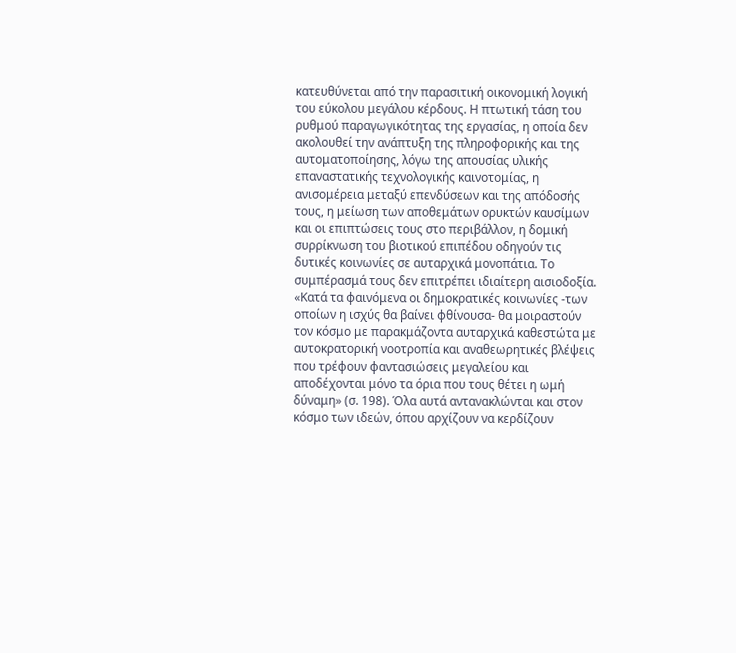κατευθύνεται από την παρασιτική οικονομική λογική του εύκολου μεγάλου κέρδους. Η πτωτική τάση του ρυθμού παραγωγικότητας της εργασίας, η οποία δεν ακολουθεί την ανάπτυξη της πληροφορικής και της αυτοματοποίησης, λόγω της απουσίας υλικής επαναστατικής τεχνολογικής καινοτομίας, η ανισομέρεια μεταξύ επενδύσεων και της απόδοσής τους, η μείωση των αποθεμάτων ορυκτών καυσίμων και οι επιπτώσεις τους στο περιβάλλον, η δομική συρρίκνωση του βιοτικού επιπέδου οδηγούν τις δυτικές κοινωνίες σε αυταρχικά μονοπάτια. Το συμπέρασμά τους δεν επιτρέπει ιδιαίτερη αισιοδοξία. «Κατά τα φαινόμενα οι δημοκρατικές κοινωνίες -των οποίων η ισχύς θα βαίνει φθίνουσα- θα μοιραστούν τον κόσμο με παρακμάζοντα αυταρχικά καθεστώτα με αυτοκρατορική νοοτροπία και αναθεωρητικές βλέψεις που τρέφουν φαντασιώσεις μεγαλείου και αποδέχονται μόνο τα όρια που τους θέτει η ωμή δύναμη» (σ. 198). Όλα αυτά αντανακλώνται και στον κόσμο των ιδεών, όπου αρχίζουν να κερδίζουν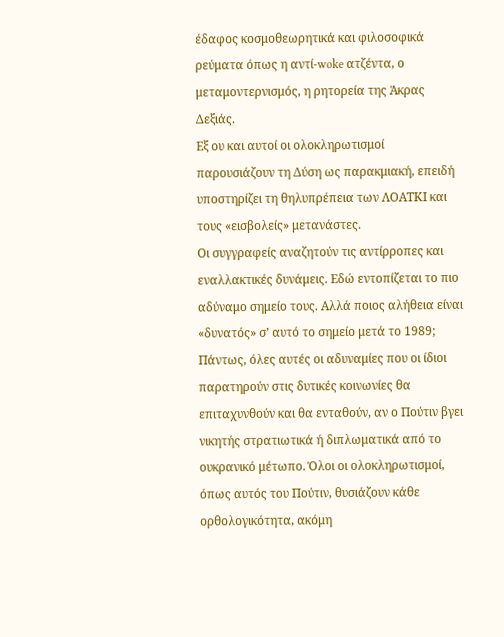έδαφος κοσμοθεωρητικά και φιλοσοφικά ρεύματα όπως η αντί-woke ατζέντα, ο μεταμοντερνισμός, η ρητορεία της Άκρας Δεξιάς.
Εξ ου και αυτοί οι ολοκληρωτισμοί παρουσιάζουν τη Δύση ως παρακμιακή, επειδή υποστηρίζει τη θηλυπρέπεια των ΛΟΑΤΚΙ και τους «εισβολείς» μετανάστες.
Οι συγγραφείς αναζητούν τις αντίρροπες και εναλλακτικές δυνάμεις. Εδώ εντοπίζεται το πιο αδύναμο σημείο τους. Αλλά ποιος αλήθεια είναι «δυνατός» σ’ αυτό το σημείο μετά το 1989; Πάντως, όλες αυτές οι αδυναμίες που οι ίδιοι παρατηρούν στις δυτικές κοινωνίες θα επιταχυνθούν και θα ενταθούν, αν ο Πούτιν βγει νικητής στρατιωτικά ή διπλωματικά από το ουκρανικό μέτωπο. Όλοι οι ολοκληρωτισμοί, όπως αυτός του Πούτιν, θυσιάζουν κάθε ορθολογικότητα, ακόμη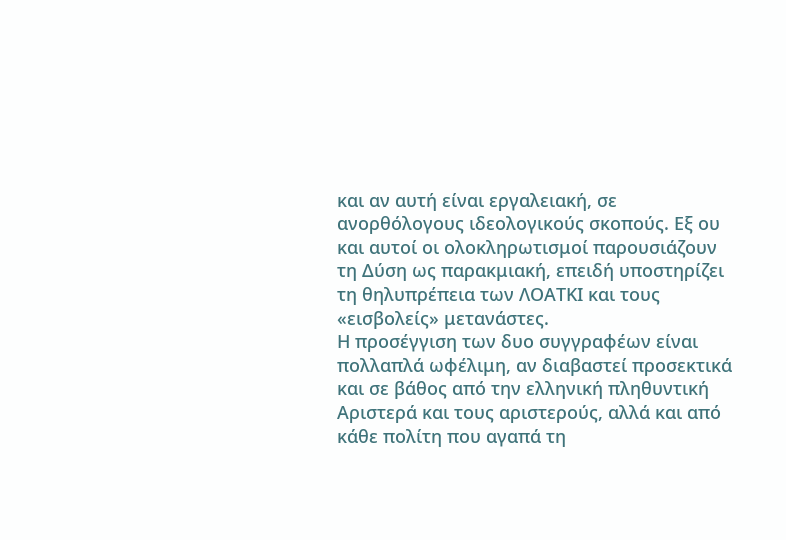και αν αυτή είναι εργαλειακή, σε ανορθόλογους ιδεολογικούς σκοπούς. Εξ ου και αυτοί οι ολοκληρωτισμοί παρουσιάζουν τη Δύση ως παρακμιακή, επειδή υποστηρίζει τη θηλυπρέπεια των ΛΟΑΤΚΙ και τους «εισβολείς» μετανάστες.
Η προσέγγιση των δυο συγγραφέων είναι πολλαπλά ωφέλιμη, αν διαβαστεί προσεκτικά και σε βάθος από την ελληνική πληθυντική Αριστερά και τους αριστερούς, αλλά και από κάθε πολίτη που αγαπά τη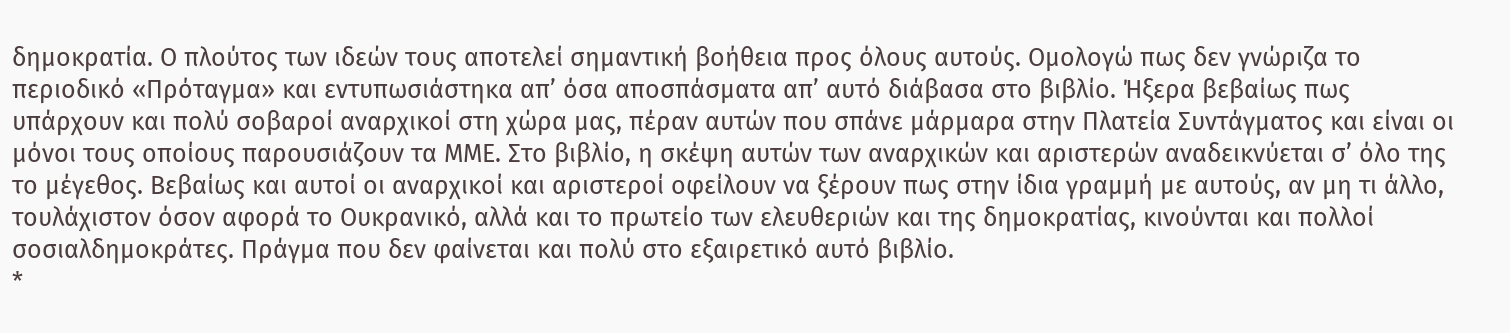δημοκρατία. Ο πλούτος των ιδεών τους αποτελεί σημαντική βοήθεια προς όλους αυτούς. Ομολογώ πως δεν γνώριζα το περιοδικό «Πρόταγμα» και εντυπωσιάστηκα απ’ όσα αποσπάσματα απ’ αυτό διάβασα στο βιβλίο. Ήξερα βεβαίως πως υπάρχουν και πολύ σοβαροί αναρχικοί στη χώρα μας, πέραν αυτών που σπάνε μάρμαρα στην Πλατεία Συντάγματος και είναι οι μόνοι τους οποίους παρουσιάζουν τα ΜΜΕ. Στο βιβλίο, η σκέψη αυτών των αναρχικών και αριστερών αναδεικνύεται σ’ όλο της το μέγεθος. Βεβαίως και αυτοί οι αναρχικοί και αριστεροί οφείλουν να ξέρουν πως στην ίδια γραμμή με αυτούς, αν μη τι άλλο, τουλάχιστον όσον αφορά το Ουκρανικό, αλλά και το πρωτείο των ελευθεριών και της δημοκρατίας, κινούνται και πολλοί σοσιαλδημοκράτες. Πράγμα που δεν φαίνεται και πολύ στο εξαιρετικό αυτό βιβλίο.
*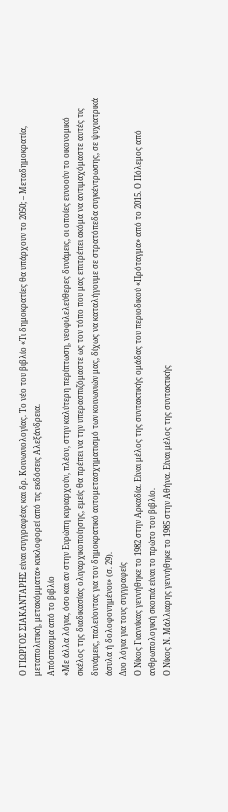Ο ΓΙΩΡΓΟΣ ΣΙΑΚΑΝΤΑΡΗΣ είναι συγγραφέας και δρ. Κοινωνιολογίας. Το νέο του βιβλίο «Τι δημοκρατίες θα υπάρχουν το 2050; – Μεταδημοκρατία, μεταπολιτική, μετακόμματα» κυκλοφορεί από τις εκδόσεις Αλεξάνδρεια.
Απόσπασμα από το βιβλίο
«Με άλλα λόγια, όσο και αν στην Ευρώπη κυριαρχούν, πλέον, στην καλύτερη περίπτωση, νεοφιλελεύθερες δυνάμεις, οι οποίες ευνοούν το οικονομικό σκέλος της διαδικασίας ολιγαρχικοποίησης, εμείς θα πρέπει να την υπερασπιζόμαστε ως τον τόπο που μας επιτρέπει ακόμα να αντιμαχόμαστε αυτές τις δυνάμεις, παλεύοντας για τον δημοκρατικό αυτομετασχηματισμό των κοινωνιών μας, δίχως να καταλήγουμε σε στρατόπεδα συγκέντρωσης, σε ψυχιατρικά άσυλα ή δολοφονημένοι» (σ. 29).
Δυο λόγια για τους συγγραφείς
Ο Νίκος Γιαννίκας γεννήθηκε το 1982 στην Αρκαδία. Είναι μέλος της συντακτικής ομάδας του περιοδικού «Πρόταγμα» από το 2015. Ο Πόλεμος από ανθρωπολογική σκοπιά είναι το πρώτο του βιβλίο.
Ο Νίκος Ν. Μάλλιαρης γεννήθηκε το 1985 στην Αθήνα. Είναι μέλος της συντακτικής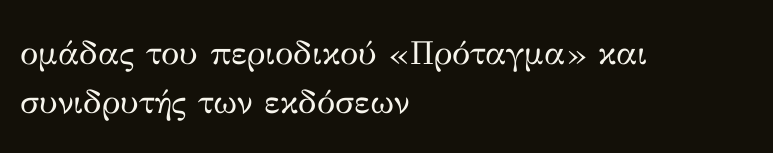ομάδας του περιοδικού «Πρόταγμα» και συνιδρυτής των εκδόσεων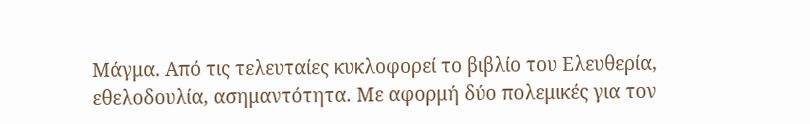Μάγμα. Από τις τελευταίες κυκλοφορεί το βιβλίο του Ελευθερία, εθελοδουλία, ασημαντότητα. Με αφορμή δύο πολεμικές για τον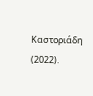Καστοριάδη (2022).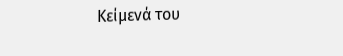Κείμενά του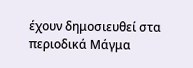έχουν δημοσιευθεί στα περιοδικά Μάγμα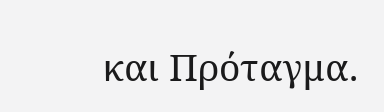και Πρόταγμα.